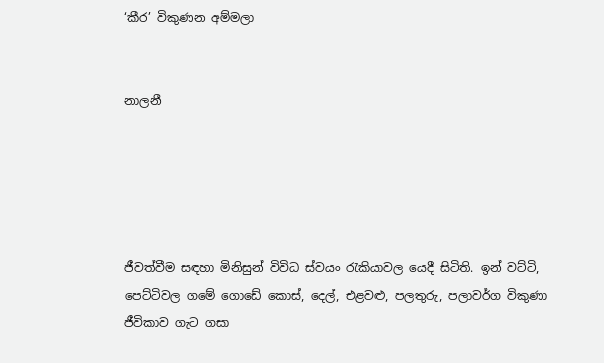‘කීර’ විකුණන අම්මලා


නාලනී





ජීවත්වීම සඳහා මිනිසුන් විවිධ ස්වයං රැකියාවල යෙදී සිටිති. ඉන් වට්ටි, පෙට්ටිවල ගමේ ගොඩේ කොස්, දෙල්, එළවළු, පලතුරු, පලාවර්ග විකුණා ජීවිකාව ගැට ගසා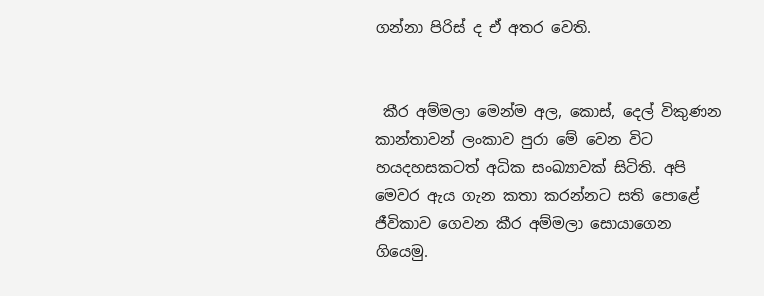ගන්නා පිරිස් ද ඒ අතර වෙති.


 කීර අම්මලා මෙන්ම අල, කොස්, දෙල් විකුණන කාන්තාවන් ලංකාව පුරා මේ වෙන විට හයදහසකටත් අධික සංඛ්‍යාවක් සිටිති. අපි මෙවර ඇය ගැන කතා කරන්නට සති පොළේ ජීවිකාව ගෙවන කීර අම්මලා සොයාගෙන ගියෙමු.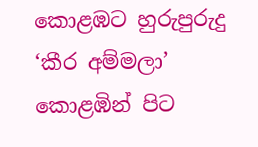කොළඹට හුරුපුරුදු ‘කීර අම්මලා’ කොළඹින් පිට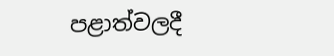පළාත්වලදී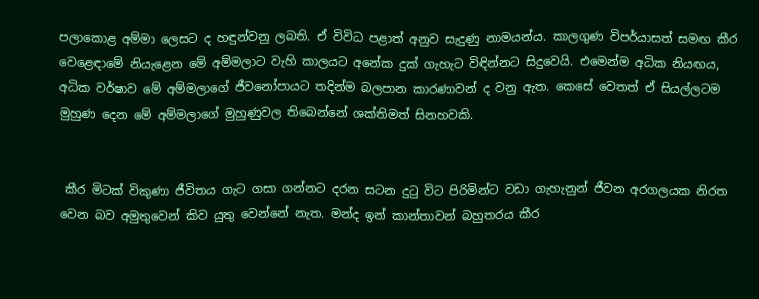පලාකොළ අම්මා ලෙසට ද හඳුන්වනු ලබති. ඒ විවිධ පළාත් අනුව සැදුණු නාමයන්ය. කාලගුණ විපර්යාසත් සමඟ කීර වෙළෙඳ‌ාමේ නියැළෙන මේ අම්මලාට වැහි කාලයට අනේක දුක් ගැහැට විඳින්නට සිදුවෙයි. එමෙන්ම අධික නියඟය, අධික වර්ෂාව මේ අම්මලාගේ ජීවනෝපායට තදින්ම බලපාන කාරණාවන් ද වනු ඇත. කෙසේ වෙතත් ඒ සියල්ලටම මුහුණ දෙන මේ අම්මලාගේ මුහුණුවල තිබෙන්නේ ශක්තිමත් සිනහවකි.


 කීර මිටක් විකුණා ජීවිතය ගැට ගසා ගන්නට දරන සටන දුටු විට පිරිමින්ට වඩා ගැහැනුන් ජීවන අරගලයක නිරත වෙන බව අමුතුවෙන් කිව යුතු වෙන්නේ නැත. මන්ද ඉන් කාන්තාවන් බහුතරය කීර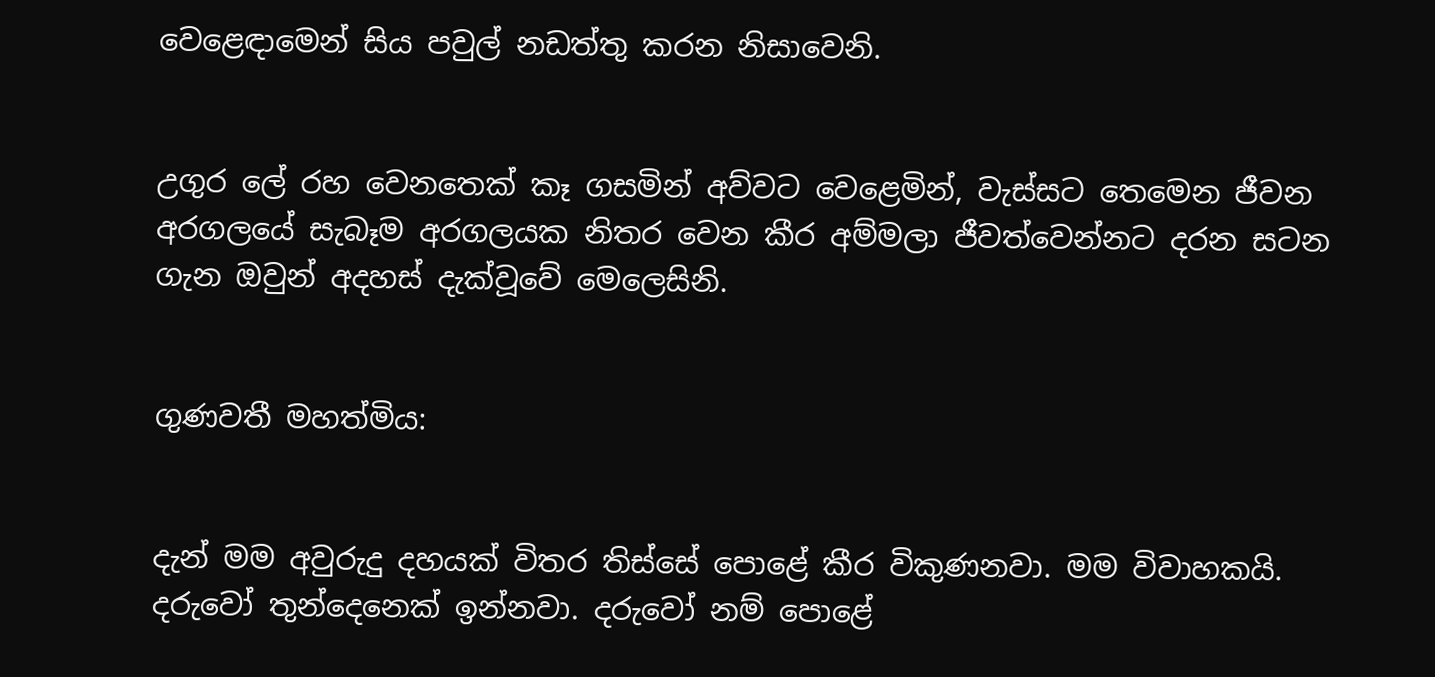වෙළෙඳ‌ාමෙන් සිය පවුල් නඩත්තු කරන නිසාවෙනි.


උගුර ලේ රහ වෙනතෙක් කෑ ගසමින් අව්වට වෙළෙමින්, වැස්සට තෙමෙන ජීවන අරගලයේ සැබෑම අරගලයක නිතර වෙන කීර අම්මලා ජීවත්වෙන්නට දරන සටන ගැන ඔවුන් අදහස් දැක්වූවේ මෙලෙසිනි.


ගුණවතී මහත්මිය:


දැන් මම අවුරුදු දහයක් විතර තිස්සේ පොළේ කීර විකුණනවා. මම විවාහකයි. දරුවෝ තුන්දෙනෙක් ඉන්නවා. දරුවෝ නම් පොළේ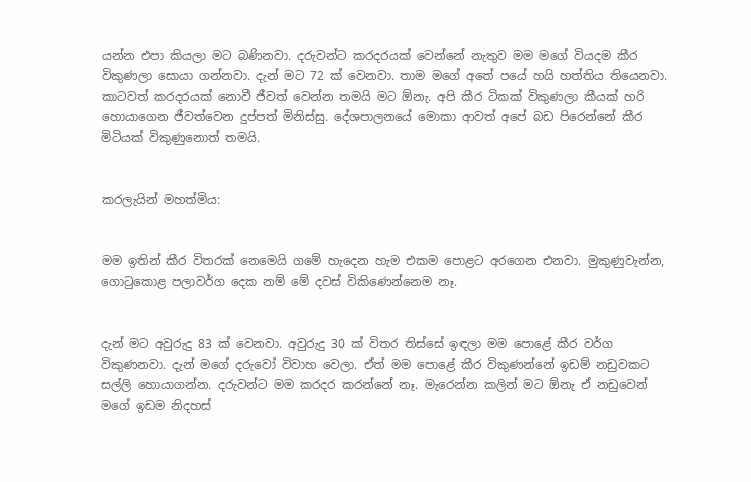යන්න එපා කියලා මට බණිනවා. දරුවන්ට කරදරයක් වෙන්නේ නැතුව මම මගේ වියදම කීර විකුණලා සොයා ගන්නවා. දැන් මට 72 ක් වෙනවා. තාම මගේ අතේ පයේ හයි හත්තිය තියෙනවා. කාටවත් කරදරයක් නොවී ජීවත් වෙන්න තමයි මට ඕනැ. අපි කීර ටිකක් විකුණලා කීයක් හරි හොයාගෙන ජීවත්වෙන දුප්පත් මිනිස්සු. දේශපාලනයේ මොකා ආවත් අපේ බඩ පිරෙන්නේ කීර මිටියක් විකුණුනොත් තමයි.


කරලැයින් මහත්මිය:


මම ඉතින් කීර විතරක් නෙමෙයි ගමේ හැදෙන හැම එකම පොළට අරගෙන එනවා. මුකුණුවැන්න, ගොටුකොළ පලාවර්ග දෙක නම් මේ දවස් විකිණෙන්නෙම නෑ.


දැන් මට අවුරුදු 83 ක් වෙනවා. අවුරුදු 30 ක් විතර තිස්සේ ඉඳලා මම පොළේ කීර වර්ග විකුණනවා. දැන් මගේ දරුවෝ විවාහ වෙලා. ඒත් මම පොළේ කීර විකුණන්නේ ඉඩම් නඩුවකට සල්ලි හොයාගන්න. දරුවන්ට මම කරදර කරන්නේ නෑ. මැරෙන්න කලින් මට ඕනැ ඒ නඩුවෙන් මගේ ඉඩම නිදහස්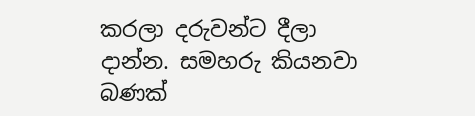කරලා දරුවන්ට දීලා ද‌ාන්න. සමහරු කියනවා බණක්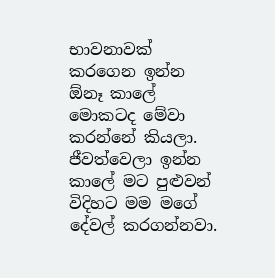භාවනාවක් කරගෙන ඉන්න ඕනෑ කාලේ මොකටද මේවා කරන්නේ කියලා. ජීවත්වෙලා ඉන්න කාලේ මට පුළුවන් විදිහට මම මගේ දේවල් කරගන්නවා.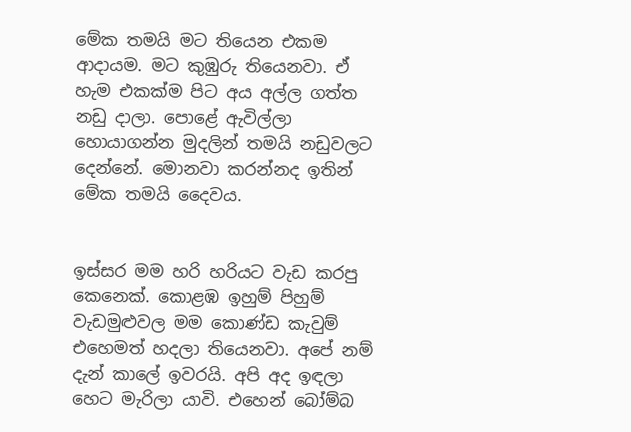මේක තමයි මට තියෙන එකම ආද‌ායම. මට කුඹුරු තියෙනවා. ඒ හැම එකක්ම පිට අය අල්ල ගත්ත නඩු ද‌ාලා. පොළේ ඇවිල්ලා හොයාගන්න මුදලින් තමයි නඩුවලට දෙන්නේ. මොනවා කරන්නද ඉතින් මේක තමයි දෛවය.


ඉස්සර මම හරි හරියට වැඩ කරපු කෙනෙක්. කොළඹ ඉහුම් පිහුම් වැඩමුළුවල මම කොණ්ඩ කැවුම් එහෙමත් හදලා තියෙනවා. අපේ නම් දැන් කාලේ ඉවරයි. අපි අද ඉඳලා හෙට මැරිලා යාවි. එහෙන් බෝම්බ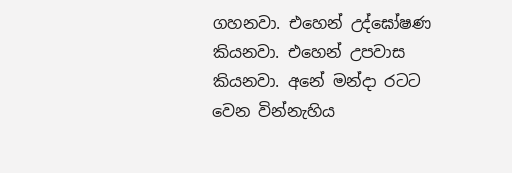ගහනවා. එහෙන් උද්ඝෝෂණ කියනවා. එහෙන් උපවාස කියනවා. අනේ මන්ද‌ා රටට වෙන වින්නැහිය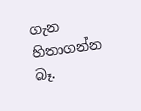ගැන හිතාගන්න බෑ.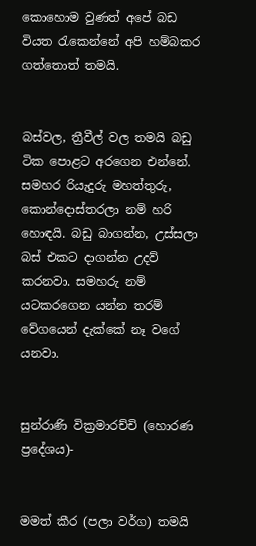කොහොම වුණත් අපේ බඩ වියත රැකෙන්නේ අපි හම්බකර ගත්තොත් තමයි.


බස්වල, ත්‍රීවීල් වල තමයි බඩු ටික පොළට අරගෙන එන්නේ. සමහර රියැදුරු මහත්තුරු, කොන්දොස්තරලා නම් හරි හොඳයි. බඩු බාගන්න, උස්සලා බස් එකට ද‌ාගන්න උදව් කරනවා. සමහරු නම් යටකරගෙන යන්න තරම් වේගයෙන් දැක්කේ නෑ වගේ යනවා.


සුන්රාණි වික්‍රමාරච්චි (හොරණ ප්‍රදේශය)-


මමත් කීර (පලා වර්ග) තමයි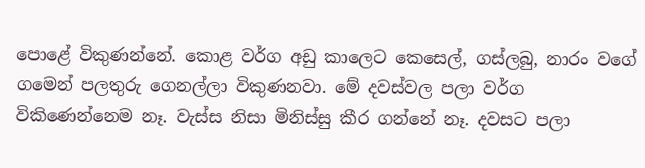පොළේ විකුණන්නේ. කොළ වර්ග අඩු කාලෙට කෙසෙල්, ගස්ලබු, නාරං වගේ ගමෙන් පලතුරු ගෙනල්ලා විකුණනවා. මේ දවස්වල පලා වර්ග විකිණෙන්නෙම නෑ. වැස්ස නිසා මිනිස්සු කීර ගන්නේ නෑ. දවසට පලා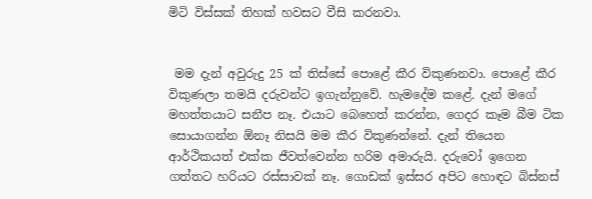මිටි විස්සක් තිහක් හවසට වීසි කරනවා.


 මම දැන් අවුරුදු 25 ක් තිස්සේ පොළේ කීර විකුණනවා. පොළේ කීර විකුණලා තමයි දරුවන්ට ඉගැන්නුවේ. හැමදේම කළේ. දැන් මගේ මහත්තයාට සනීප නෑ. එයාට බෙහෙත් කරන්න, ගෙදර කෑම බීම ටික සොයාගන්න ඕනෑ නිසයි මම කීර විකුණන්නේ. දැන් තියෙන ආර්ථිකයත් එක්ක ජීවත්වෙන්න හරිම අමාරුයි. දරුවෝ ඉගෙන ගත්තට හරියට රස්සාවක් නෑ. ගොඩක් ඉස්සර අපිට හොඳට බිස්නස්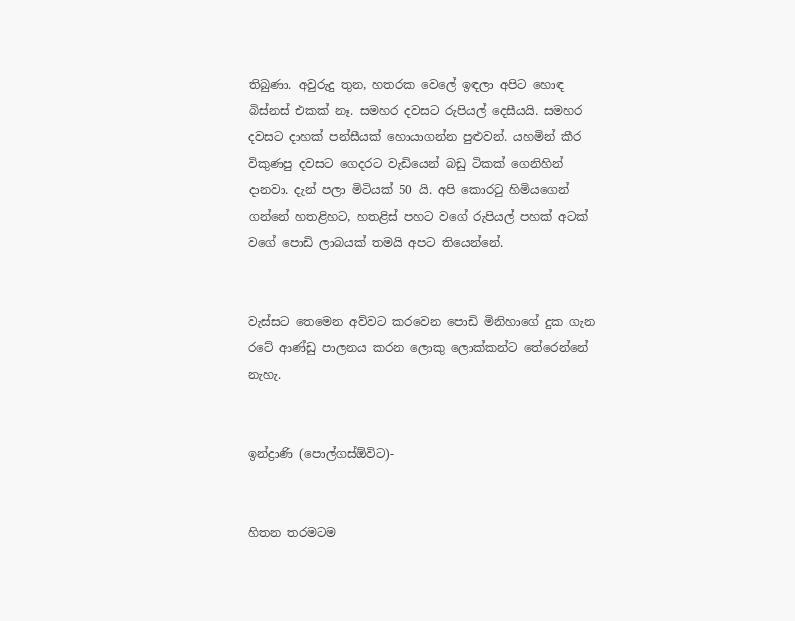තිබුණා. අවුරුදු තුන, හතරක වෙලේ ඉඳලා අපිට හොඳ බිස්නස් එකක් නෑ. සමහර දවසට රුපියල් දෙසීයයි. සමහර දවසට ද‌ාහක් පන්සීයක් හොයාගන්න පුළුවන්. යහමින් කීර විකුණපු දවසට ගෙදරට වැඩියෙන් බඩු ටිකක් ගෙනිහින් ද‌ානවා. දැන් පලා මිටියක් 50 යි. අපි කොරටු හිමියගෙන් ගන්නේ හතළිහට, හතළිස් පහට වගේ රුපියල් පහක් අටක් වගේ පොඩි ලාබයක් තමයි අපට තියෙන්නේ.


වැස්සට තෙමෙන අව්වට කරවෙන පොඩි මිනිහාගේ දුක ගැන රටේ ආණ්ඩු පාලනය කරන ලොකු ලොක්කන්ට තේරෙන්නේ නැහැ.


ඉන්ද්‍රාණි (පොල්ගස්ඕවිට)-


හිතන තරමටම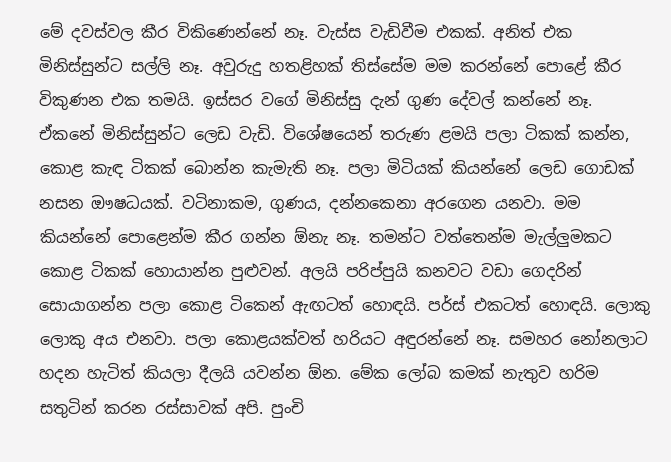මේ දවස්වල කීර විකිණෙන්නේ නෑ. වැස්ස වැඩිවීම එකක්. අනිත් එක මිනිස්සුන්ට සල්ලි නෑ. අවුරුදු හතළිහක් තිස්සේම මම කරන්නේ පොළේ කීර විකුණන එක තමයි. ඉස්සර වගේ මිනිස්සු දැන් ගුණ දේවල් කන්නේ නෑ. ඒකනේ මිනිස්සුන්ට ලෙඩ වැඩි. විශේෂයෙන් තරුණ ළමයි පලා ටිකක් කන්න, කොළ කැඳ ටිකක් බොන්න කැමැති නෑ. පලා මිටියක් කියන්නේ ලෙඩ ගොඩක් නසන ඖෂධයක්. වටිනාකම, ගුණය, දන්නකෙනා අරගෙන යනවා. මම කියන්නේ පොළෙන්ම කීර ගන්න ඕනැ නෑ. තමන්ට වත්තෙන්ම මැල්ලුමකට කොළ ටිකක් හොයාන්න පුළුවන්. අලයි පරිප්පුයි කනවට වඩා ගෙදරින් සොයාගන්න පලා කොළ ටිකෙන් ඇඟටත් හොඳයි. පර්ස් එකටත් හොඳයි. ලොකු ලොකු අය එනවා. පලා කොළයක්වත් හරියට අඳුරන්නේ නෑ. සමහර නෝනලාට හදන හැටිත් කියලා දීලයි යවන්න ඕන. මේක ලෝබ කමක් නැතුව හරිම සතුටින් කරන රස්සාවක් අපි. පුංචි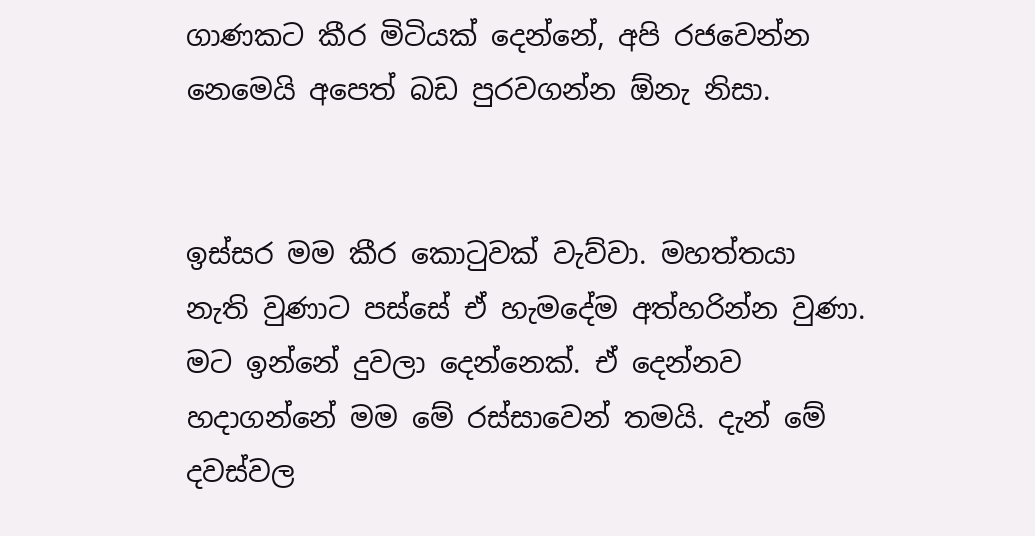ගාණකට කීර මිටියක් දෙන්නේ, අපි රජවෙන්න නෙමෙයි අපෙත් බඩ පුරවගන්න ඕනැ නිසා.


ඉස්සර මම කීර කොටුවක් වැව්වා. මහත්තයා නැති වුණාට පස්සේ ඒ හැමදේම අත්හරින්න වුණා. මට ඉන්නේ දුවලා දෙන්නෙක්. ඒ දෙන්නව හදාගන්නේ මම මේ රස්සාවෙන් තමයි. දැන් මේ දවස්වල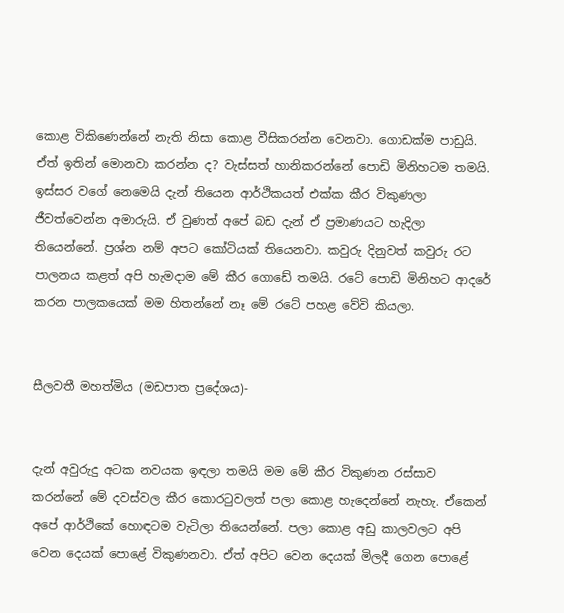කොළ විකිණෙන්නේ නැති නිසා කොළ වීසිකරන්න වෙනවා. ගොඩක්ම පාඩුයි. ඒත් ඉතින් මොනවා කරන්න ද? වැස්සත් හානිකරන්නේ පොඩි මිනිහටම තමයි. ඉස්සර වගේ නෙමෙයි දැන් තියෙන ආර්ථිකයත් එක්ක කීර විකුණලා ජීවත්වෙන්න අමාරුයි. ඒ වුණත් අපේ බඩ දැන් ඒ ප්‍රමාණයට හැදිලා තියෙන්නේ. ප්‍රශ්න නම් අපට කෝටියක් තියෙනවා. කවුරු දිනුවත් කවුරු රට පාලනය කළත් අපි හැමද‌ාම මේ කීර ගොඩේ තමයි. රටේ පොඩි මිනිහට ආදරේ කරන පාලකයෙක් මම හිතන්නේ නෑ මේ රටේ පහළ වේවි කියලා.


සීලවතී මහත්මිය (මඩපාත ප්‍රදේශය)-


දැන් අවුරුදු අටක නවයක ඉඳලා තමයි මම මේ කීර විකුණන රස්සාව කරන්නේ මේ දවස්වල කීර කොරටුවලත් පලා කොළ හැදෙන්නේ නැහැ. ඒකෙන් අපේ ආර්ථිකේ හොඳටම වැටිලා තියෙන්නේ. පලා කොළ අඩු කාලවලට අපි වෙන දෙයක් පොළේ විකුණනවා. ඒත් අපිට වෙන දෙයක් මිලදී ගෙන පොළේ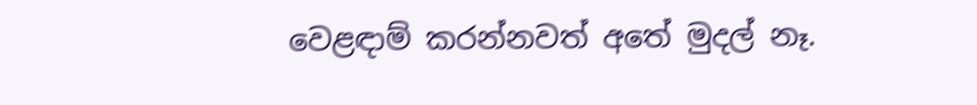වෙළඳ‌ාම් කරන්නවත් අතේ මුදල් නෑ.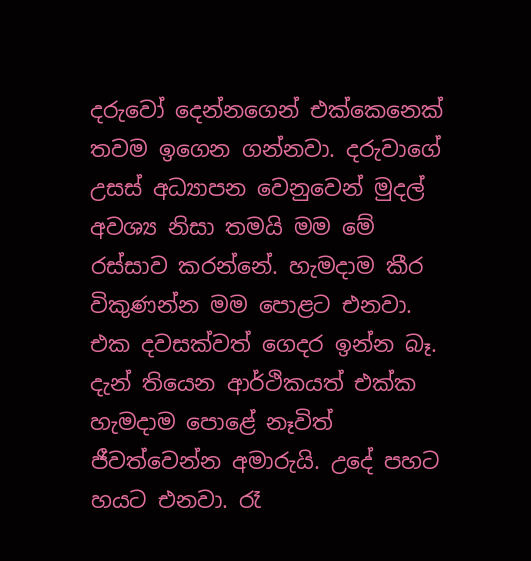දරුවෝ දෙන්නගෙන් එක්කෙනෙක් තවම ඉගෙන ගන්නවා. දරුවාගේ උසස් අධ්‍යාපන වෙනුවෙන් මුදල් අවශ්‍ය නිසා තමයි මම මේ රස්සාව කරන්නේ. හැමද‌ාම කීර විකුණන්න මම පොළට එනවා. එක දවසක්වත් ගෙදර ඉන්න බෑ. දැන් තියෙන ආර්ථිකයත් එක්ක හැමද‌ාම පොළේ නෑවිත් ජීවත්වෙන්න අමාරුයි. උදේ පහට හයට එනවා. රෑ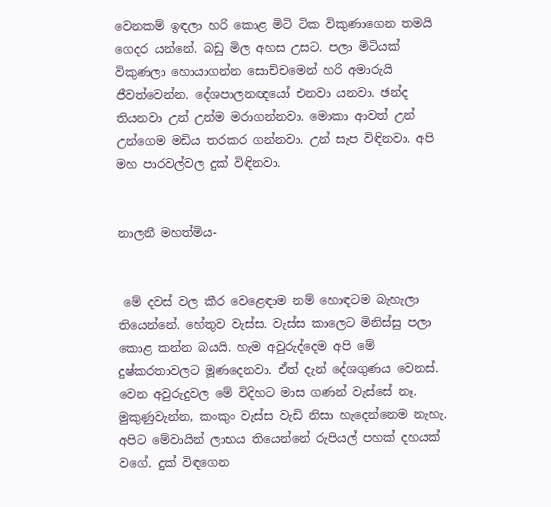වෙනකම් ඉඳලා හරි කොළ මිටි ටික විකුණාගෙන තමයි ගෙදර යන්නේ. බඩු මිල අහස උසට. පලා මිටියක් විකුණලා හොයාගන්න සොච්චමෙන් හරි අමාරුයි ජීවත්වෙන්න. දේශපාලනඥයෝ එනවා යනවා. ඡන්ද තියනවා උන් උන්ම මරාගන්නවා. මොකා ආවත් උන් උන්ගෙම මඩිය තරකර ගන්නවා. උන් සැප විඳිනවා. අපි මහ පාරවල්වල දුක් විඳිනවා.


නාලනී මහත්මිය-


 මේ දවස් වල කීර වෙළෙඳ‌ාම නම් හොඳටම බැහැලා තියෙන්නේ. හේතුව වැස්ස. වැස්ස කාලෙට මිනිස්සු පලා කොළ කන්න බයයි. හැම අවුරුද්දෙම අපි මේ දුෂ්කරතාවලට මූණදෙනවා. ඒත් දැන් දේශගුණය වෙනස්. වෙන අවුරුදුවල මේ විදිහට මාස ගණන් වැස්සේ නෑ. මුකුණුවැන්න, කංකුං වැස්ස වැඩි නිසා හැදෙන්නෙම නැහැ. අපිට මේවායින් ලාභය තියෙන්නේ රුපියල් පහක් දහයක් වගේ. දුක් විඳගෙන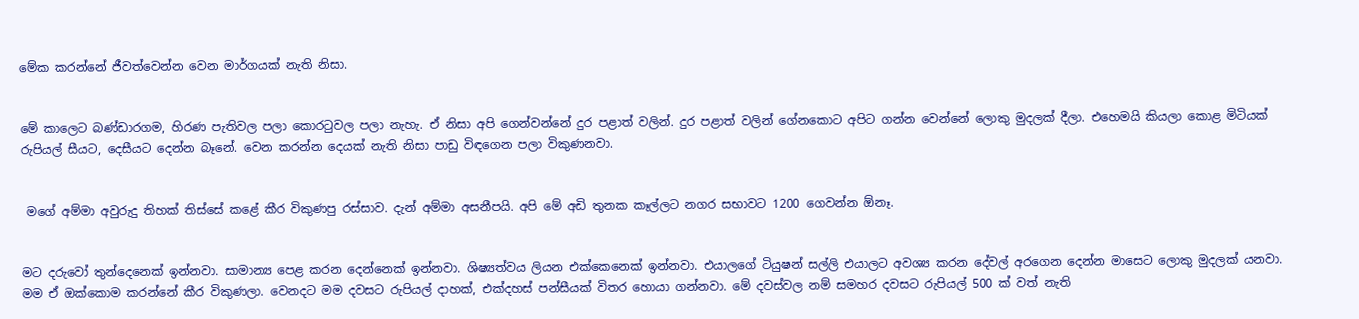මේක කරන්නේ ජීවත්වෙන්න වෙන මාර්ගයක් නැති නිසා.


මේ කාලෙට බණ්ඩාරගම, හිරණ පැතිවල පලා කොරටුවල පලා නැහැ. ඒ නිසා අපි ගෙන්වන්නේ දුර පළාත් වලින්. දුර පළාත් වලින් ගේනකොට අපිට ගන්න වෙන්නේ ලොකු මුදලක් දීලා. එහෙමයි කියලා කොළ මිටියක් රුපියල් සීයට, දෙසීයට දෙන්න බෑනේ. වෙන කරන්න දෙයක් නැති නිසා පාඩු විඳගෙන පලා විකුණනවා.


 මගේ අම්මා අවුරුදු තිහක් තිස්සේ කළේ කීර විකුණපු රස්සාව. දැන් අම්මා අසනීපයි. අපි මේ අඩි තුනක කෑල්ලට නගර සභාවට 1200 ගෙවන්න ඕනෑ.


මට දරුවෝ තුන්දෙනෙක් ඉන්නවා. සාමාන්‍ය පෙළ කරන දෙන්නෙක් ඉන්නවා. ශිෂ්‍යත්වය ලියන එක්කෙනෙක් ඉන්නවා. එයාලගේ ටියුෂන් සල්ලි එයාලට අවශ්‍ය කරන දේවල් අරගෙන දෙන්න මාසෙට ලොකු මුදලක් යනවා. මම ඒ ඔක්කොම කරන්නේ කීර විකුණලා. වෙනදට මම දවසට රුපියල් ද‌ාහක්, එක්දහස් පන්සීයක් විතර හොයා ගන්නවා. මේ දවස්වල නම් සමහර දවසට රුපියල් 500 ක් වත් නැති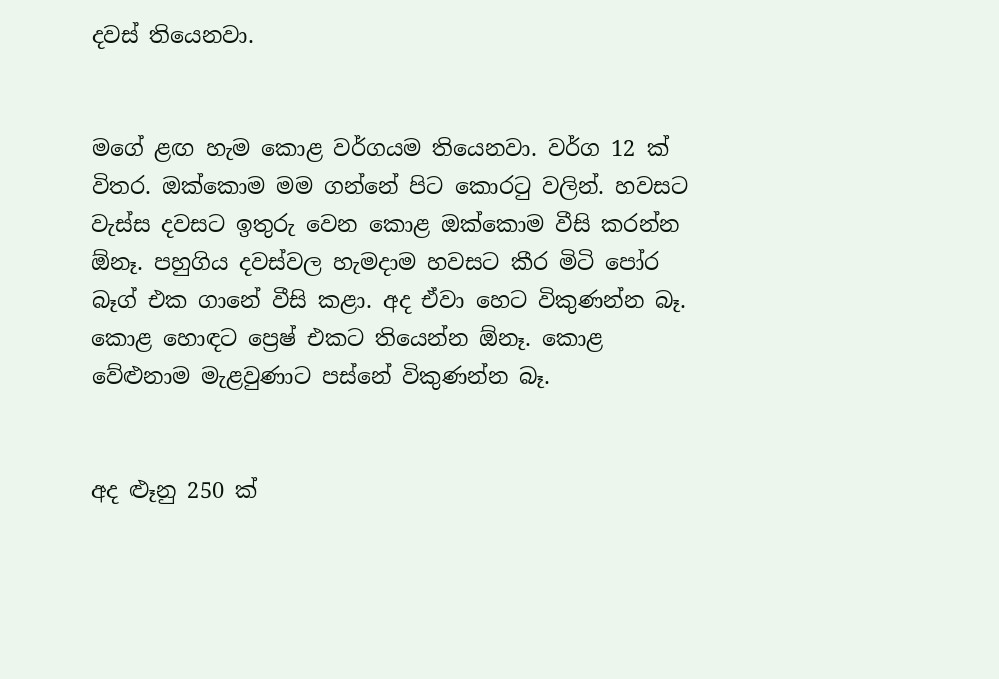දවස් තියෙනවා.


මගේ ළඟ හැම කොළ වර්ගයම තියෙනවා. වර්ග 12 ක් විතර. ඔක්කොම මම ගන්නේ පිට කොරටු වලින්. හවසට වැස්ස දවසට ඉතුරු වෙන කොළ ඔක්කොම වීසි කරන්න ඕනෑ. පහුගිය දවස්වල හැමද‌ාම හවසට කීර මිටි පෝර බෑග් එක ගානේ වීසි කළා. අද ඒවා හෙට විකුණන්න බෑ. කොළ හොඳට ප්‍රෙෂ් එකට තියෙන්න ඕනෑ. කොළ වේළුනාම මැළවුණාට පස්නේ විකුණන්න බෑ.


අද ළුෑනු 250 ක්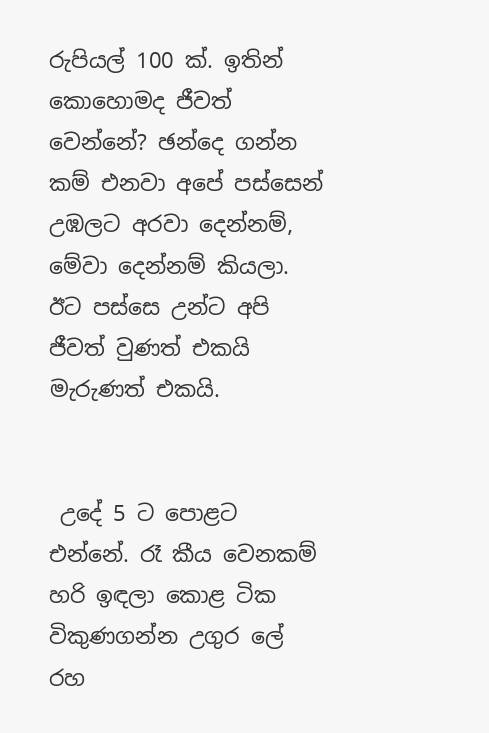රුපියල් 100 ක්. ඉතින් කොහොමද ජීවත් වෙන්නේ? ඡන්දෙ ගන්න කම් එනවා අපේ පස්සෙන් උඹලට අරවා දෙන්නම්, මේවා දෙන්නම් කියලා. ඊට පස්සෙ උන්ට අපි ජීවත් වුණත් එකයි මැරුණත් එකයි.


 උදේ 5 ට පොළට එන්නේ. රෑ කීය වෙනකම් හරි ඉඳලා කොළ ටික විකුණගන්න උගුර ලේ රහ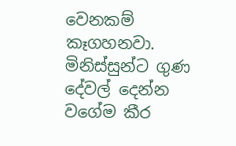වෙනකම් කෑගහනවා. මිනිස්සුන්ට ගුණ දේවල් දෙන්න වගේම කීර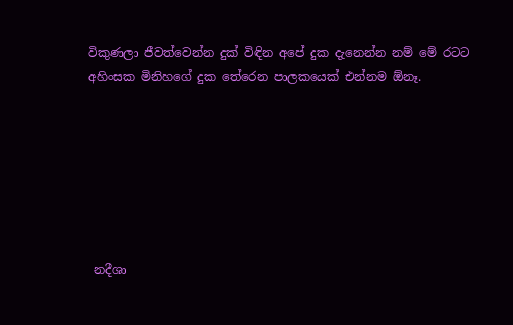විකුණලා ජීවත්වෙන්න දුක් විඳින අපේ දුක දැනෙන්න නම් මේ රටට අහිංසක මිනිහගේ දුක තේරෙන පාලකයෙක් එන්නම ඕනෑ.







 නදීශා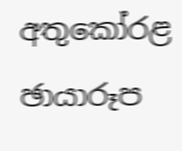අතුකෝරළ
ඡායාරූප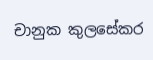චානුක කුලසේකර